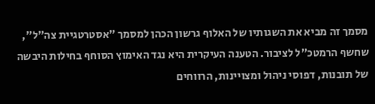מסמך זה מביא את השגותיו של האלוף גרשון הכהן למסמך "אסטרטגיית צה"ל", שחשף הרמטכ"ל לציבור. הטענה העיקרית היא נגד האימוץ הסוחף בחילות היבשה של תובנות, דפוסי ניהול ומצויינות, הרווחים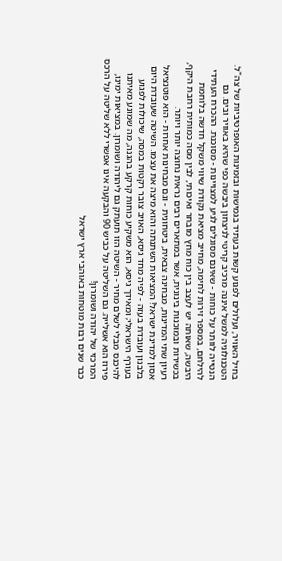בחיל האוויר, ועלולים לפגוע קשות בעתיד בגמישות ובזמינות האופרטיביות של צה"ל. הטכנולוגיה למשל איננה מרכיב קריטי לניצחון ביבשה כפי שהיא באוויר ובים. גם הנטייה לוותר על כוחות - שאינם מסוגלים לגיע למצויינות - מסוכנת. ההכרח העתידי להילחם, במספר זירות לחימה, מחייב מציאת נקודת שיווי משקל חדשה בלוחמת היבשה, שאותה יש לעצב בין כוח מחץ מובחר ואיכותי, לבין מסה כמותית רחבת היקף, בכשירות ובמוכנות בינונית, אשר במתארים רבים נראית נחוצה יותר ויותר.
רעיון שתי המדינות, מבחינה צבאית, ביטחונית - וגם מבחינות אחרות - הוא פוטנציאל אסון למדינת ישראל! המציאות השתנתה והוא מיצה את עצמו. השיטה שעובדת היום בלבנון ועובדת בעזה - לפיה מחד גיסא, האויב צובר רקטות במסה, שיכולות לפגוע בעורף הישראלי; ומאידך גיסא, הוא משקיע כוחות קרקע בהגנה, מה שמונע מאיתנו להיכנס מבלי לשלם מחיר - השיטה הזו תועתק גם ליהודה ושומרון. במציאות ימינו, פירוז הוא אשלייה. גם השליטה על כביש 90 והבקעה אינו אפשרי ללא שליטה על הרכס המרכזי של יהודה ושומרון!
כבר שנים רבות מוטחות באוהבי ארץ ישראל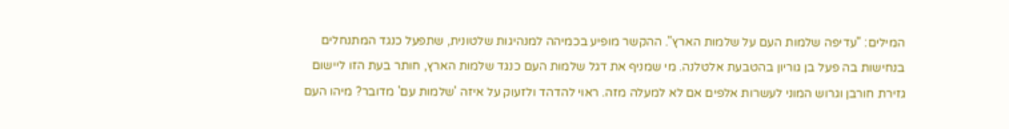המילים: "עדיפה שלמות העם על שלמות הארץ". ההקשר מופיע בכמיהה למנהיגות שלטונית, שתפעל כנגד המתנחלים בנחישות בה פעל בן גוריון בהטבעת אלטלנה. מי שמניף את דגל שלמות העם כנגד שלמות הארץ, חותר בעת הזו ליישום גזירת חורבן וגרוש המוני לעשרות אלפים אם לא למעלה מזה. ראוי להדהד ולזעוק על איזה 'שלמות עם' מדובר? מיהו העם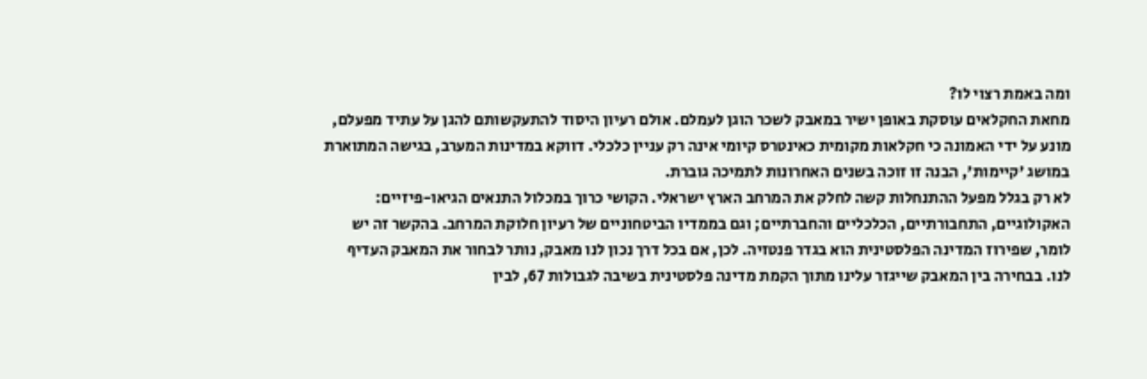ומה באמת רצוי לו?
מחאת החקלאים עוסקת באופן ישיר במאבק לשכר הוגן לעמלם. אולם רעיון היסוד להתעקשותם להגן על עתיד מפעלם, מונע על ידי האמונה כי חקלאות מקומית כאינטרס קיומי אינה רק עניין כלכלי. דווקא במדינות המערב, בגישה המתוארת במושג 'קיימות', הבנה זו זוכה בשנים האחרונות לתמיכה גוברת.
לא רק בגלל מפעל ההתנחלות קשה לחלק את המרחב הארץ ישראלי. הקושי כרוך במכלול התנאים הגיאו-פיזיים: האקולוגיים, התחבורתיים, הכלכליים והחברתיים; וגם בממדיו הביטחוניים של רעיון חלוקת המרחב. בהקשר זה יש לומר, שפירוז המדינה הפלסטינית הוא בגדר פנטזיה. לכן, אם בכל דרך נכון לנו מאבק, נותר לבחור את המאבק העדיף לנו. בבחירה בין המאבק שייגזר עלינו מתוך הקמת מדינה פלסטינית בשיבה לגבולות 67, לבין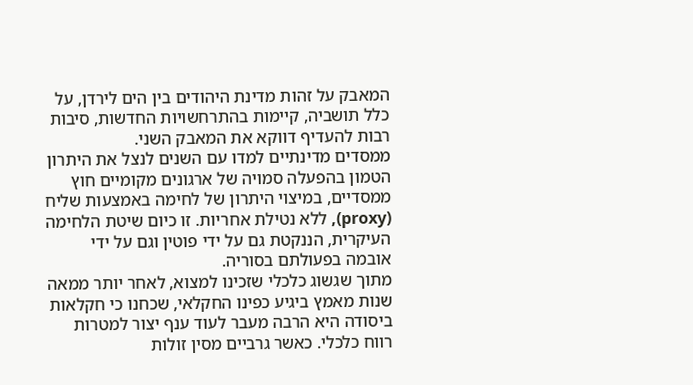המאבק על זהות מדינת היהודים בין הים לירדן, על כלל תושביה, קיימות בהתרחשויות החדשות, סיבות רבות להעדיף דווקא את המאבק השני.
ממסדים מדינתיים למדו עם השנים לנצל את היתרון הטמון בהפעלה סמויה של ארגונים מקומיים חוץ ממסדיים, במיצוי היתרון של לחימה באמצעות שליח (proxy), ללא נטילת אחריות. זו כיום שיטת הלחימה העיקרית, הננקטת גם על ידי פוטין וגם על ידי אובמה בפעולתם בסוריה.
מתוך שגשוג כלכלי שזכינו למצוא, לאחר יותר ממאה שנות מאמץ ביגיע כפינו החקלאי, שכחנו כי חקלאות ביסודה היא הרבה מעבר לעוד ענף יצור למטרות רווח כלכלי. כאשר גרביים מסין זולות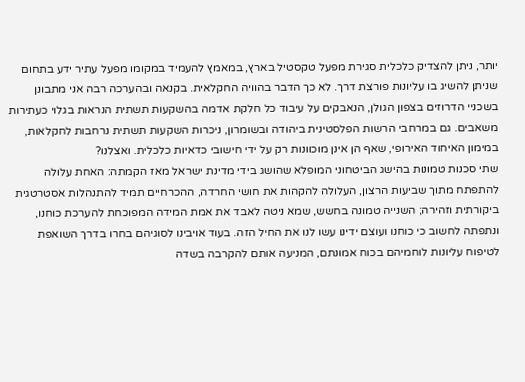יותר, ניתן להצדיק כלכלית סגירת מפעל טקסטיל בארץ, במאמץ להעמיד במקומו מפעל עתיר ידע בתחום שניתן להשיג בו עליונות פורצת דרך. לא כך הדבר בהוויה החקלאית. בקנאה ובהערכה רבה אני מתבונן בשכניי הדרוזים בצפון הגולן, הנאבקים על עיבוד כל חלקת אדמה בהשקעות תשתית הנראות בגלוי כעתירות משאבים. גם במרחבי הרשות הפלסטינית ביהודה ובשומרון, ניכרות השקעות תשתית נרחבות לחקלאות, במימון האיחוד האירופי, שאף הן אינן מוכוונות רק על ידי חישובי כדאיות כלכלית. ואצלנו?
שתי סכנות טמונות בהישג הביטחוני המופלא שהושג בידי מדינת ישראל מאז הקמתה: האחת עלולה להתפתח מתוך שביעות הרצון, העלולה להקהות את חושי החרדה, ההכרחיים תמיד להתנהלות אסטרטגית ביקורתית וזהירה; השנייה טמונה בחשש, שמא ניטה לאבד את אמת המידה המפוכחת להערכת כוחנו, ונתפתה לחשוב כי כוחנו ועוצם ידינו עשו לנו את החיל הזה. בעוד אויבינו לסוגיהם בחרו בדרך השואפת לטיפוח עליונות לוחמיהם בכוח אמונתם, המניעה אותם להקרבה בשדה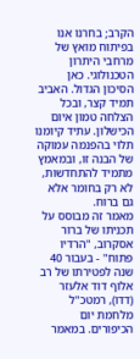הקרב; בחרנו אנו בפיתוח מואץ של מרחבי היתרון הטכנולוגי. כאן הסיכון הגדול. האביב תמיד קצר, ובכל הצלחה טמון איום הכישלון. עתיד קיומנו תלוי בהפנמה עמוקה של הבנה זו, ובמאמץ מתמיד להתחדשות, לא רק בחומר אלא גם ברוח.
מאמר זה מבוסס על תכניתו של ברור אסקרוב, "הרדיו פתוח" - בעבור 40 שנה לפטירתו של רב אלוף דוד אלעזר (דדו), רמטכ"ל מלחמת יום הכיפורים. במאמר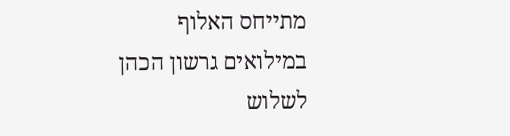מתייחס האלוף במילואים גרשון הכהן לשלוש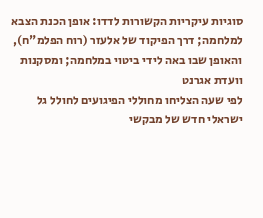סוגיות עיקריות הקשורות לדדו: אופן הכנת הצבא למלחמה; דרך הפיקוד של אלעזר (רוח הפלמ"ח), והאופן שבו באה לידי ביטוי במלחמה; ומסקנות וועדת אגרנט
לפי שעה הצליחו מחוללי הפיגועים לחולל גל ישראלי חדש של מבקשי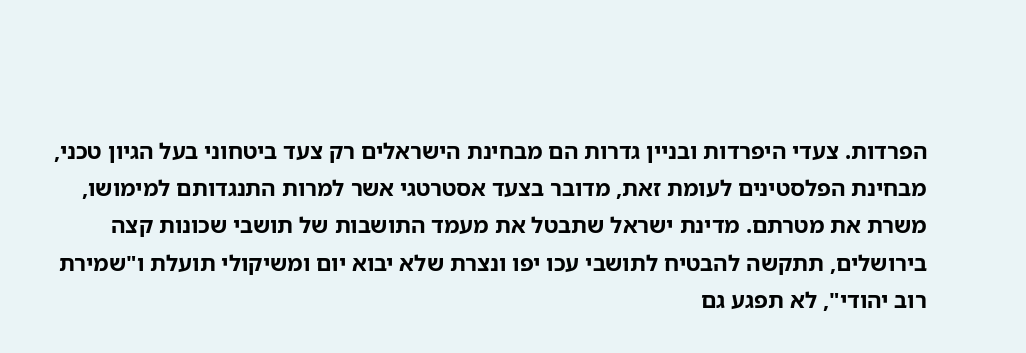הפרדות. צעדי היפרדות ובניין גדרות הם מבחינת הישראלים רק צעד ביטחוני בעל הגיון טכני, מבחינת הפלסטינים לעומת זאת, מדובר בצעד אסטרטגי אשר למרות התנגדותם למימושו, משרת את מטרתם. מדינת ישראל שתבטל את מעמד התושבות של תושבי שכונות קצה בירושלים, תתקשה להבטיח לתושבי עכו יפו ונצרת שלא יבוא יום ומשיקולי תועלת ו"שמירת רוב יהודי", לא תפגע גם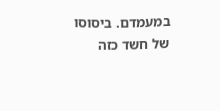במעמדם. ביסוסו של חשד כזה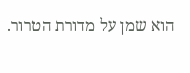הוא שמן על מדורת הטרור.